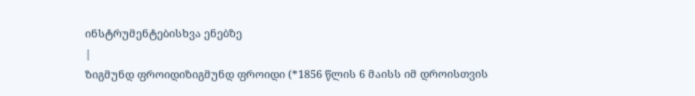ინსტრუმენტებისხვა ენებზე
|
ზიგმუნდ ფროიდიზიგმუნდ ფროიდი (*1856 წლის 6 მაისს იმ დროისთვის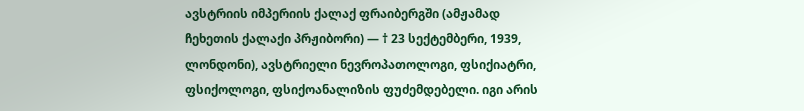ავსტრიის იმპერიის ქალაქ ფრაიბერგში (ამჟამად ჩეხეთის ქალაქი პრჟიბორი) ― † 23 სექტემბერი, 1939, ლონდონი), ავსტრიელი ნევროპათოლოგი, ფსიქიატრი, ფსიქოლოგი, ფსიქოანალიზის ფუძემდებელი. იგი არის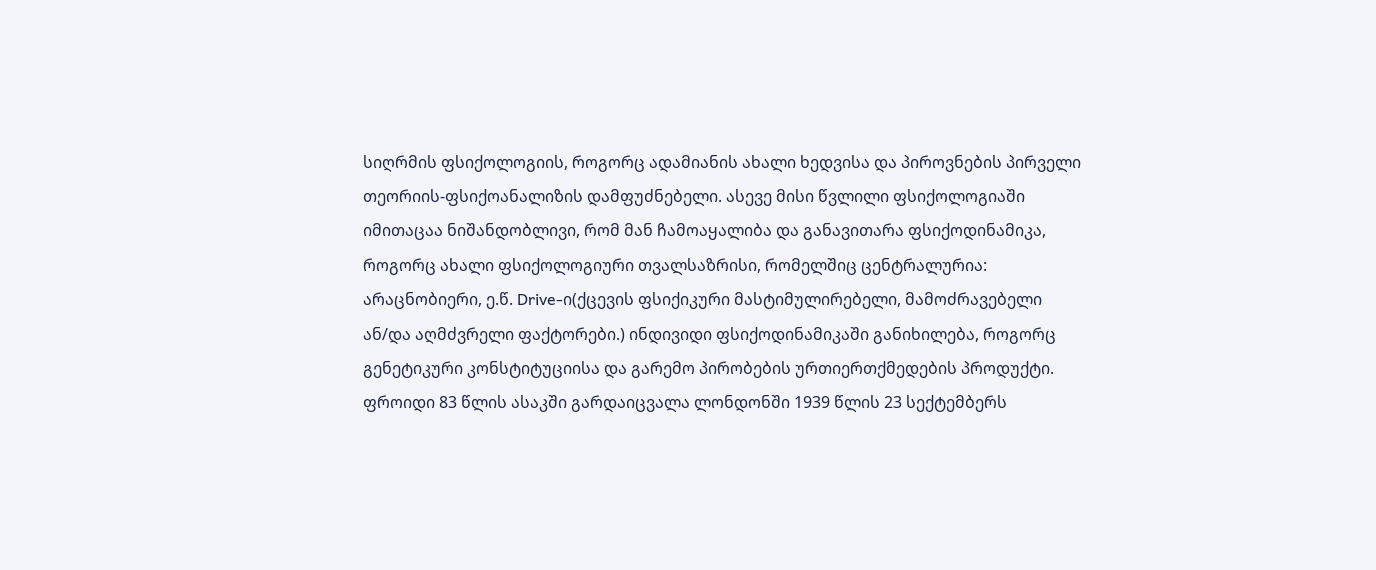სიღრმის ფსიქოლოგიის, როგორც ადამიანის ახალი ხედვისა და პიროვნების პირველი თეორიის-ფსიქოანალიზის დამფუძნებელი. ასევე მისი წვლილი ფსიქოლოგიაში იმითაცაა ნიშანდობლივი, რომ მან ჩამოაყალიბა და განავითარა ფსიქოდინამიკა, როგორც ახალი ფსიქოლოგიური თვალსაზრისი, რომელშიც ცენტრალურია: არაცნობიერი, ე.წ. Drive-ი(ქცევის ფსიქიკური მასტიმულირებელი, მამოძრავებელი ან/და აღმძვრელი ფაქტორები.) ინდივიდი ფსიქოდინამიკაში განიხილება, როგორც გენეტიკური კონსტიტუციისა და გარემო პირობების ურთიერთქმედების პროდუქტი. ფროიდი 83 წლის ასაკში გარდაიცვალა ლონდონში 1939 წლის 23 სექტემბერს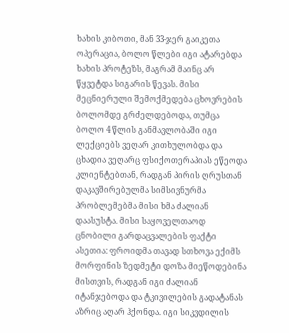ხახის კიბოთი, მან 33-ჯერ გაიკეთა ოპერაცია, ბოლო წლები იგი ატარებდა ხახის პროტეზს, მაგრამ მაინც არ წყვეტდა სიგარის წევას. მისი მეცნიერული შემოქმედება ცხოვრების ბოლომდე გრძელდებოდა, თუმცა ბოლო 4 წლის განმავლობაში იგი ლექციებს ვეღარ კითხულობდა და ცხადია ვეღარც ფსიქოთერაპიას ეწეოდა კლიენტებთან, რადგან პირის ღრუსთან დაკავშირებულმა სიმსივნურმა პრობლემებმა მისი ხმა ძალიან დაასუსტა. მისი საყოველთაოდ ცნობილი გარდაცვალების ფაქტი ასეთია: ფროიდმა თავად სთხოვა ექიმს მორფინის ზედმეტი დოზა მიეწოდებინა მისთვის, რადგან იგი ძალიან იტანჯებოდა და ტკივილების გადატანას აზრიც აღარ ჰქონდა. იგი სიკვდილის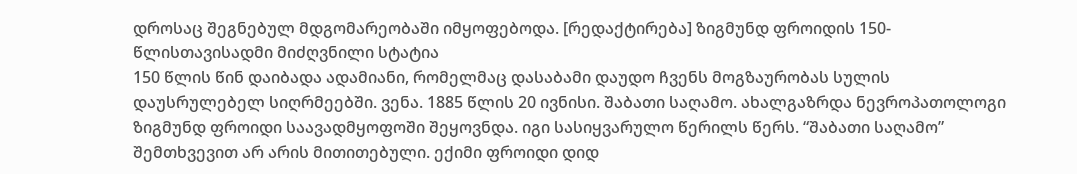დროსაც შეგნებულ მდგომარეობაში იმყოფებოდა. [რედაქტირება] ზიგმუნდ ფროიდის 150-წლისთავისადმი მიძღვნილი სტატია
150 წლის წინ დაიბადა ადამიანი, რომელმაც დასაბამი დაუდო ჩვენს მოგზაურობას სულის დაუსრულებელ სიღრმეებში. ვენა. 1885 წლის 20 ივნისი. შაბათი საღამო. ახალგაზრდა ნევროპათოლოგი ზიგმუნდ ფროიდი საავადმყოფოში შეყოვნდა. იგი სასიყვარულო წერილს წერს. “შაბათი საღამო” შემთხვევით არ არის მითითებული. ექიმი ფროიდი დიდ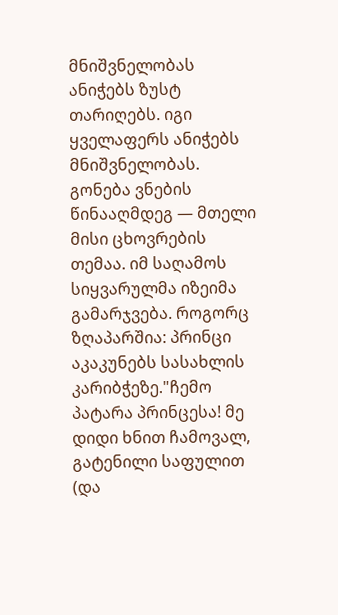მნიშვნელობას ანიჭებს ზუსტ თარიღებს. იგი ყველაფერს ანიჭებს მნიშვნელობას. გონება ვნების წინააღმდეგ — მთელი მისი ცხოვრების თემაა. იმ საღამოს სიყვარულმა იზეიმა გამარჯვება. როგორც ზღაპარშია: პრინცი აკაკუნებს სასახლის კარიბჭეზე."ჩემო პატარა პრინცესა! მე დიდი ხნით ჩამოვალ, გატენილი საფულით (და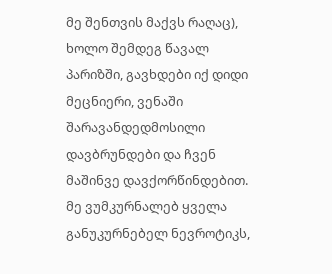მე შენთვის მაქვს რაღაც), ხოლო შემდეგ წავალ პარიზში, გავხდები იქ დიდი მეცნიერი, ვენაში შარავანდედმოსილი დავბრუნდები და ჩვენ მაშინვე დავქორწინდებით. მე ვუმკურნალებ ყველა განუკურნებელ ნევროტიკს,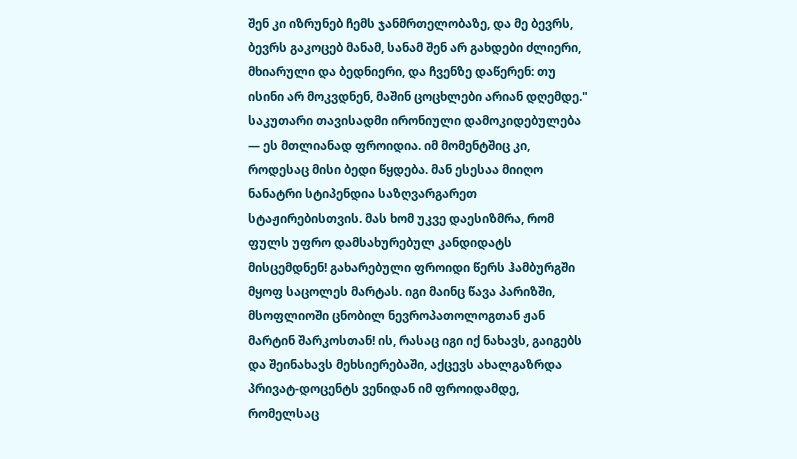შენ კი იზრუნებ ჩემს ჯანმრთელობაზე, და მე ბევრს, ბევრს გაკოცებ მანამ, სანამ შენ არ გახდები ძლიერი, მხიარული და ბედნიერი, და ჩვენზე დაწერენ: თუ ისინი არ მოკვდნენ, მაშინ ცოცხლები არიან დღემდე." საკუთარი თავისადმი ირონიული დამოკიდებულება — ეს მთლიანად ფროიდია. იმ მომენტშიც კი, როდესაც მისი ბედი წყდება. მან ესესაა მიიღო ნანატრი სტიპენდია საზღვარგარეთ სტაჟირებისთვის. მას ხომ უკვე დაესიზმრა, რომ ფულს უფრო დამსახურებულ კანდიდატს მისცემდნენ! გახარებული ფროიდი წერს ჰამბურგში მყოფ საცოლეს მარტას. იგი მაინც წავა პარიზში, მსოფლიოში ცნობილ ნევროპათოლოგთან ჟან მარტინ შარკოსთან! ის, რასაც იგი იქ ნახავს, გაიგებს და შეინახავს მეხსიერებაში, აქცევს ახალგაზრდა პრივატ-დოცენტს ვენიდან იმ ფროიდამდე, რომელსაც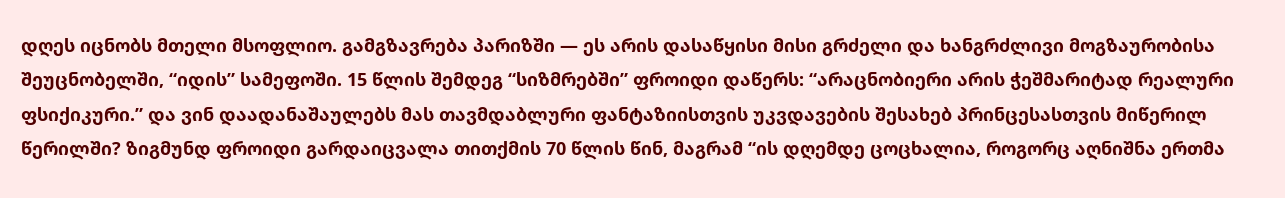დღეს იცნობს მთელი მსოფლიო. გამგზავრება პარიზში — ეს არის დასაწყისი მისი გრძელი და ხანგრძლივი მოგზაურობისა შეუცნობელში, “იდის” სამეფოში. 15 წლის შემდეგ “სიზმრებში” ფროიდი დაწერს: “არაცნობიერი არის ჭეშმარიტად რეალური ფსიქიკური.” და ვინ დაადანაშაულებს მას თავმდაბლური ფანტაზიისთვის უკვდავების შესახებ პრინცესასთვის მიწერილ წერილში? ზიგმუნდ ფროიდი გარდაიცვალა თითქმის 70 წლის წინ, მაგრამ “ის დღემდე ცოცხალია, როგორც აღნიშნა ერთმა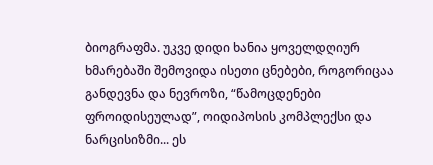ბიოგრაფმა. უკვე დიდი ხანია ყოველდღიურ ხმარებაში შემოვიდა ისეთი ცნებები, როგორიცაა განდევნა და ნევროზი, “წამოცდენები ფროიდისეულად”, ოიდიპოსის კომპლექსი და ნარცისიზმი... ეს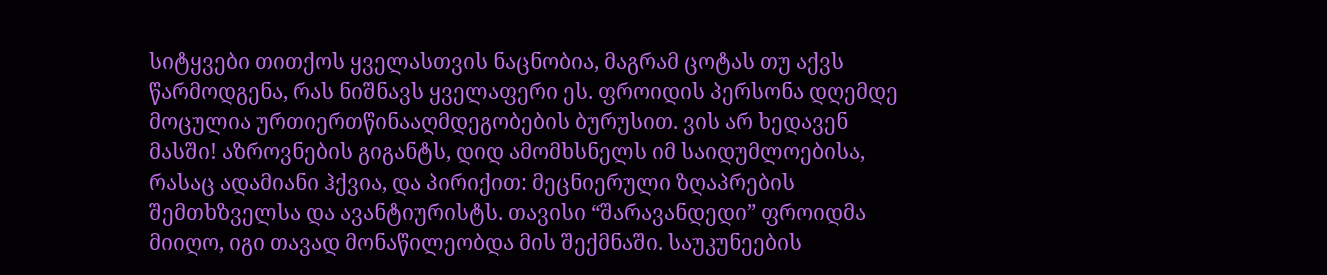სიტყვები თითქოს ყველასთვის ნაცნობია, მაგრამ ცოტას თუ აქვს წარმოდგენა, რას ნიშნავს ყველაფერი ეს. ფროიდის პერსონა დღემდე მოცულია ურთიერთწინააღმდეგობების ბურუსით. ვის არ ხედავენ მასში! აზროვნების გიგანტს, დიდ ამომხსნელს იმ საიდუმლოებისა, რასაც ადამიანი ჰქვია, და პირიქით: მეცნიერული ზღაპრების შემთხზველსა და ავანტიურისტს. თავისი “შარავანდედი” ფროიდმა მიიღო, იგი თავად მონაწილეობდა მის შექმნაში. საუკუნეების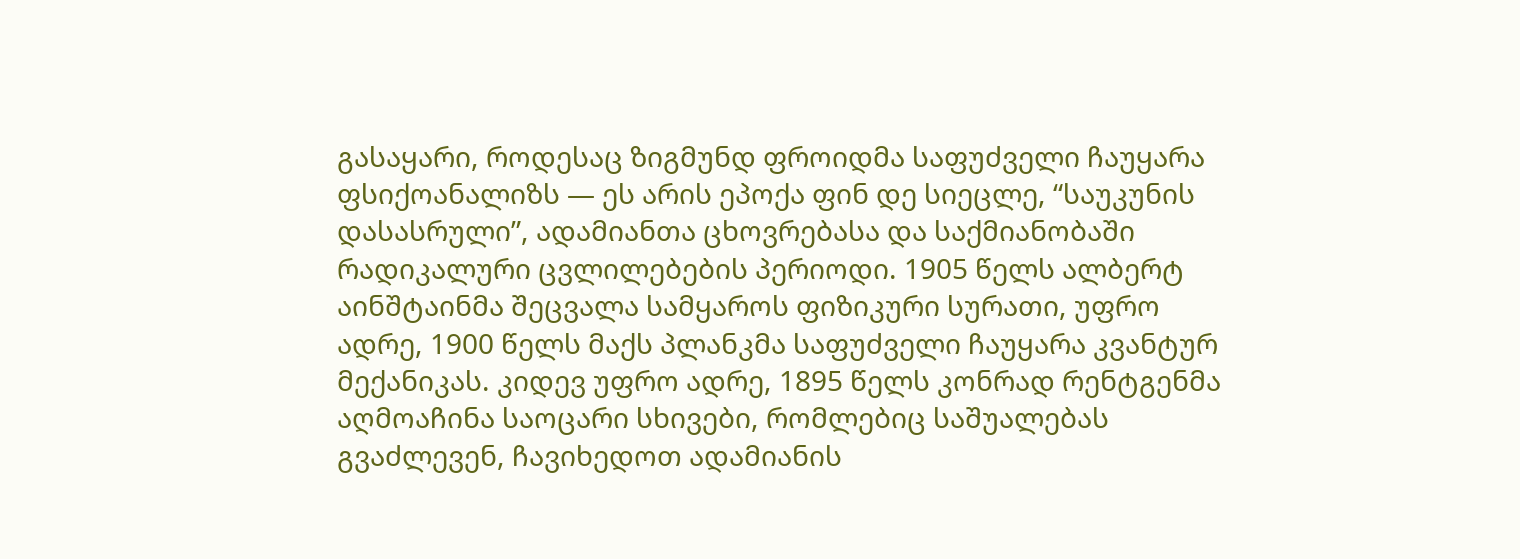გასაყარი, როდესაც ზიგმუნდ ფროიდმა საფუძველი ჩაუყარა ფსიქოანალიზს — ეს არის ეპოქა ფინ დე სიეცლე, “საუკუნის დასასრული”, ადამიანთა ცხოვრებასა და საქმიანობაში რადიკალური ცვლილებების პერიოდი. 1905 წელს ალბერტ აინშტაინმა შეცვალა სამყაროს ფიზიკური სურათი, უფრო ადრე, 1900 წელს მაქს პლანკმა საფუძველი ჩაუყარა კვანტურ მექანიკას. კიდევ უფრო ადრე, 1895 წელს კონრად რენტგენმა აღმოაჩინა საოცარი სხივები, რომლებიც საშუალებას გვაძლევენ, ჩავიხედოთ ადამიანის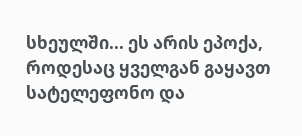სხეულში... ეს არის ეპოქა, როდესაც ყველგან გაყავთ სატელეფონო და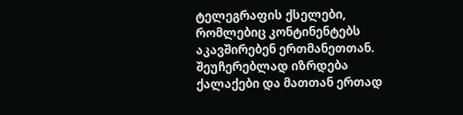ტელეგრაფის ქსელები, რომლებიც კონტინენტებს აკავშირებენ ერთმანეთთან. შეუჩერებლად იზრდება ქალაქები და მათთან ერთად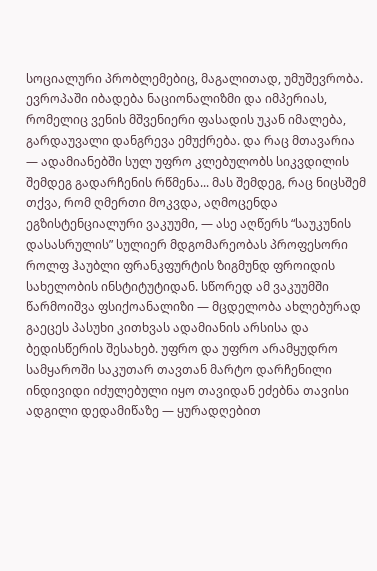სოციალური პრობლემებიც, მაგალითად, უმუშევრობა. ევროპაში იბადება ნაციონალიზმი და იმპერიას, რომელიც ვენის მშვენიერი ფასადის უკან იმალება, გარდაუვალი დანგრევა ემუქრება. და რაც მთავარია — ადამიანებში სულ უფრო კლებულობს სიკვდილის შემდეგ გადარჩენის რწმენა... მას შემდეგ, რაც ნიცსშემ თქვა, რომ ღმერთი მოკვდა, აღმოცენდა ეგზისტენციალური ვაკუუმი, — ასე აღწერს “საუკუნის დასასრულის” სულიერ მდგომარეობას პროფესორი როლფ ჰაუბლი ფრანკფურტის ზიგმუნდ ფროიდის სახელობის ინსტიტუტიდან. სწორედ ამ ვაკუუმში წარმოიშვა ფსიქოანალიზი — მცდელობა ახლებურად გაეცეს პასუხი კითხვას ადამიანის არსისა და ბედისწერის შესახებ. უფრო და უფრო არამყუდრო სამყაროში საკუთარ თავთან მარტო დარჩენილი ინდივიდი იძულებული იყო თავიდან ეძებნა თავისი ადგილი დედამიწაზე — ყურადღებით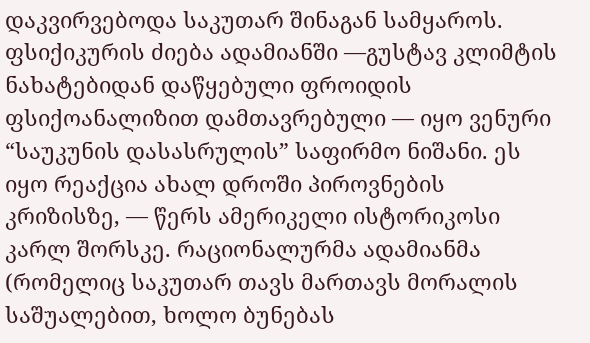დაკვირვებოდა საკუთარ შინაგან სამყაროს. ფსიქიკურის ძიება ადამიანში —გუსტავ კლიმტის ნახატებიდან დაწყებული ფროიდის ფსიქოანალიზით დამთავრებული — იყო ვენური “საუკუნის დასასრულის” საფირმო ნიშანი. ეს იყო რეაქცია ახალ დროში პიროვნების კრიზისზე, — წერს ამერიკელი ისტორიკოსი კარლ შორსკე. რაციონალურმა ადამიანმა (რომელიც საკუთარ თავს მართავს მორალის საშუალებით, ხოლო ბუნებას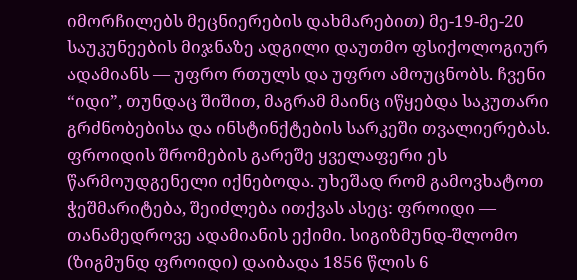იმორჩილებს მეცნიერების დახმარებით) მე-19-მე-20 საუკუნეების მიჯნაზე ადგილი დაუთმო ფსიქოლოგიურ ადამიანს — უფრო რთულს და უფრო ამოუცნობს. ჩვენი “იდი”, თუნდაც შიშით, მაგრამ მაინც იწყებდა საკუთარი გრძნობებისა და ინსტინქტების სარკეში თვალიერებას. ფროიდის შრომების გარეშე ყველაფერი ეს წარმოუდგენელი იქნებოდა. უხეშად რომ გამოვხატოთ ჭეშმარიტება, შეიძლება ითქვას ასეც: ფროიდი — თანამედროვე ადამიანის ექიმი. სიგიზმუნდ-შლომო (ზიგმუნდ ფროიდი) დაიბადა 1856 წლის 6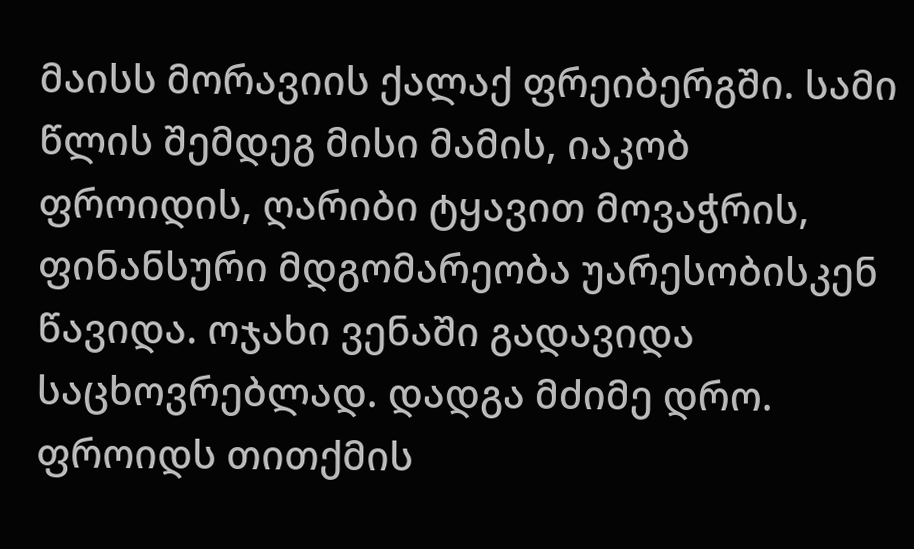მაისს მორავიის ქალაქ ფრეიბერგში. სამი წლის შემდეგ მისი მამის, იაკობ ფროიდის, ღარიბი ტყავით მოვაჭრის, ფინანსური მდგომარეობა უარესობისკენ წავიდა. ოჯახი ვენაში გადავიდა საცხოვრებლად. დადგა მძიმე დრო. ფროიდს თითქმის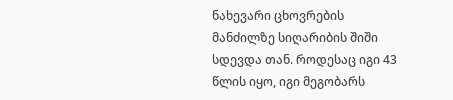ნახევარი ცხოვრების მანძილზე სიღარიბის შიში სდევდა თან. როდესაც იგი 43 წლის იყო, იგი მეგობარს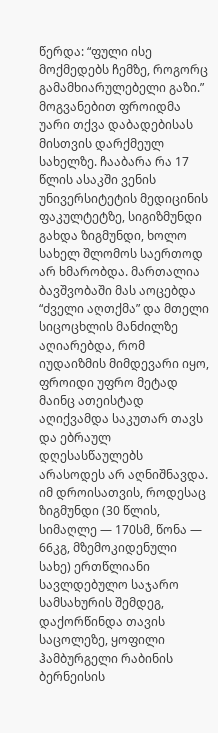წერდა: “ფული ისე მოქმედებს ჩემზე, როგორც გამამხიარულებელი გაზი.” მოგვანებით ფროიდმა უარი თქვა დაბადებისას მისთვის დარქმეულ სახელზე. ჩააბარა რა 17 წლის ასაკში ვენის უნივერსიტეტის მედიცინის ფაკულტეტზე, სიგიზმუნდი გახდა ზიგმუნდი, ხოლო სახელ შლომოს საერთოდ არ ხმარობდა. მართალია ბავშვობაში მას აოცებდა “ძველი აღთქმა” და მთელი სიცოცხლის მანძილზე აღიარებდა, რომ იუდაიზმის მიმდევარი იყო, ფროიდი უფრო მეტად მაინც ათეისტად აღიქვამდა საკუთარ თავს და ებრაულ დღესასწაულებს არასოდეს არ აღნიშნავდა. იმ დროისათვის, როდესაც ზიგმუნდი (30 წლის, სიმაღლე — 170სმ, წონა — 66კგ, მზემოკიდენული სახე) ერთწლიანი სავლდებულო საჯარო სამსახურის შემდეგ, დაქორწინდა თავის საცოლეზე, ყოფილი ჰამბურგელი რაბინის ბერნეისის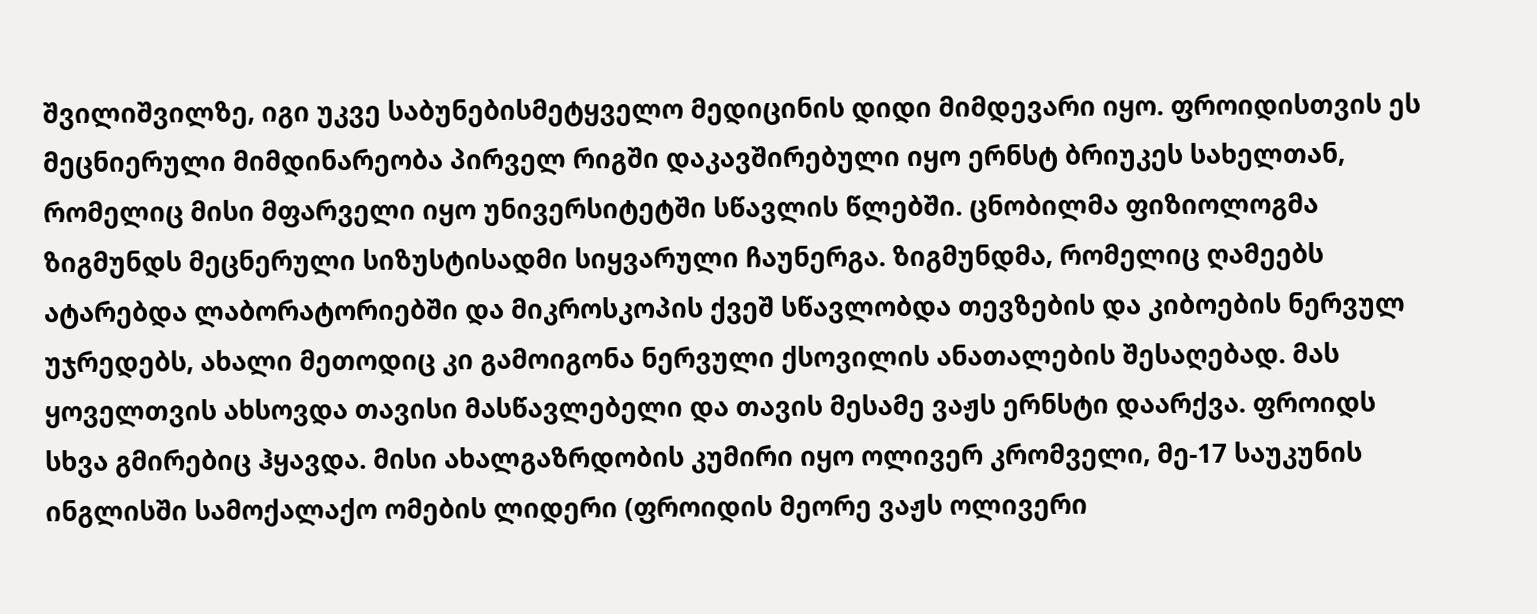შვილიშვილზე, იგი უკვე საბუნებისმეტყველო მედიცინის დიდი მიმდევარი იყო. ფროიდისთვის ეს მეცნიერული მიმდინარეობა პირველ რიგში დაკავშირებული იყო ერნსტ ბრიუკეს სახელთან, რომელიც მისი მფარველი იყო უნივერსიტეტში სწავლის წლებში. ცნობილმა ფიზიოლოგმა ზიგმუნდს მეცნერული სიზუსტისადმი სიყვარული ჩაუნერგა. ზიგმუნდმა, რომელიც ღამეებს ატარებდა ლაბორატორიებში და მიკროსკოპის ქვეშ სწავლობდა თევზების და კიბოების ნერვულ უჯრედებს, ახალი მეთოდიც კი გამოიგონა ნერვული ქსოვილის ანათალების შესაღებად. მას ყოველთვის ახსოვდა თავისი მასწავლებელი და თავის მესამე ვაჟს ერნსტი დაარქვა. ფროიდს სხვა გმირებიც ჰყავდა. მისი ახალგაზრდობის კუმირი იყო ოლივერ კრომველი, მე-17 საუკუნის ინგლისში სამოქალაქო ომების ლიდერი (ფროიდის მეორე ვაჟს ოლივერი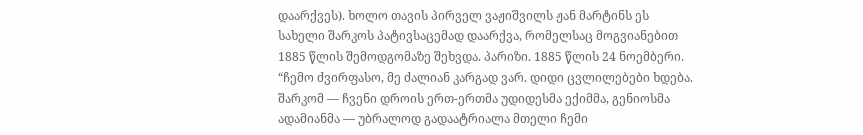დაარქვეს). ხოლო თავის პირველ ვაჟიშვილს ჟან მარტინს ეს სახელი შარკოს პატივსაცემად დაარქვა, რომელსაც მოგვიანებით 1885 წლის შემოდგომაზე შეხვდა. პარიზი. 1885 წლის 24 ნოემბერი. “ჩემო ძვირფასო, მე ძალიან კარგად ვარ. დიდი ცვლილებები ხდება. შარკომ — ჩვენი დროის ერთ-ერთმა უდიდესმა ექიმმა, გენიოსმა ადამიანმა — უბრალოდ გადაატრიალა მთელი ჩემი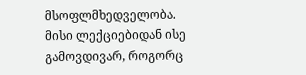მსოფლმხედველობა. მისი ლექციებიდან ისე გამოვდივარ, როგორც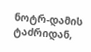ნოტრ-დამის ტაძრიდან,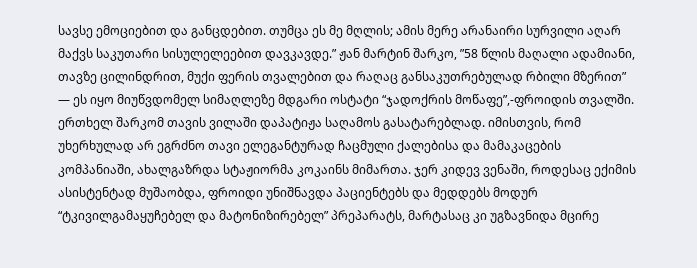სავსე ემოციებით და განცდებით. თუმცა ეს მე მღლის; ამის მერე არანაირი სურვილი აღარ მაქვს საკუთარი სისულელეებით დავკავდე.” ჟან მარტინ შარკო, ”58 წლის მაღალი ადამიანი, თავზე ცილინდრით, მუქი ფერის თვალებით და რაღაც განსაკუთრებულად რბილი მზერით” — ეს იყო მიუწვდომელ სიმაღლეზე მდგარი ოსტატი “ჯადოქრის მოწაფე”,-ფროიდის თვალში. ერთხელ შარკომ თავის ვილაში დაპატიჟა საღამოს გასატარებლად. იმისთვის, რომ უხერხულად არ ეგრძნო თავი ელეგანტურად ჩაცმული ქალებისა და მამაკაცების კომპანიაში, ახალგაზრდა სტაჟიორმა კოკაინს მიმართა. ჯერ კიდევ ვენაში, როდესაც ექიმის ასისტენტად მუშაობდა, ფროიდი უნიშნავდა პაციენტებს და მედდებს მოდურ “ტკივილგამაყუჩებელ და მატონიზირებელ” პრეპარატს, მარტასაც კი უგზავნიდა მცირე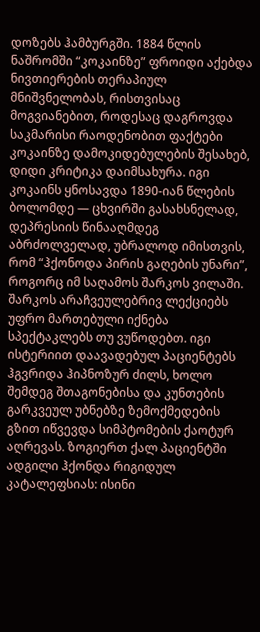დოზებს ჰამბურგში. 1884 წლის ნაშრომში “კოკაინზე” ფროიდი აქებდა ნივთიერების თერაპიულ მნიშვნელობას, რისთვისაც მოგვიანებით, როდესაც დაგროვდა საკმარისი რაოდენობით ფაქტები კოკაინზე დამოკიდებულების შესახებ, დიდი კრიტიკა დაიმსახურა. იგი კოკაინს ყნოსავდა 1890-იან წლების ბოლომდე — ცხვირში გასახსნელად, დეპრესიის წინააღმდეგ აბრძოლველად, უბრალოდ იმისთვის, რომ “ჰქონოდა პირის გაღების უნარი”, როგორც იმ საღამოს შარკოს ვილაში. შარკოს არაჩვეულებრივ ლექციებს უფრო მართებული იქნება სპექტაკლებს თუ ვუწოდებთ. იგი ისტერიით დაავადებულ პაციენტებს ჰგვრიდა ჰიპნოზურ ძილს, ხოლო შემდეგ შთაგონებისა და კუნთების გარკვეულ უბნებზე ზემოქმედების გზით იწვევდა სიმპტომების ქაოტურ აღრევას. ზოგიერთ ქალ პაციენტში ადგილი ჰქონდა რიგიდულ კატალეფსიას: ისინი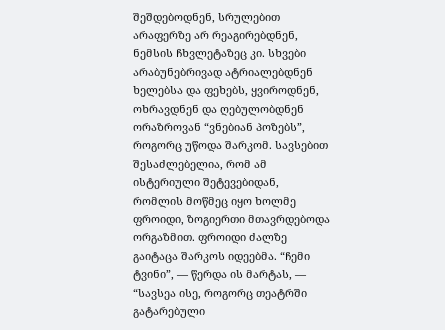შეშდებოდნენ, სრულებით არაფერზე არ რეაგირებდნენ, ნემსის ჩხვლეტაზეც კი. სხვები არაბუნებრივად ატრიალებდნენ ხელებსა და ფეხებს, ყვიროდნენ, ოხრავდნენ და ღებულობდნენ ორაზროვან “ვნებიან პოზებს”, როგორც უწოდა შარკომ. სავსებით შესაძლებელია, რომ ამ ისტერიული შეტევებიდან, რომლის მოწმეც იყო ხოლმე ფროიდი, ზოგიერთი მთავრდებოდა ორგაზმით. ფროიდი ძალზე გაიტაცა შარკოს იდეებმა. “ჩემი ტვინი”, — წერდა ის მარტას, — “სავსეა ისე, როგორც თეატრში გატარებული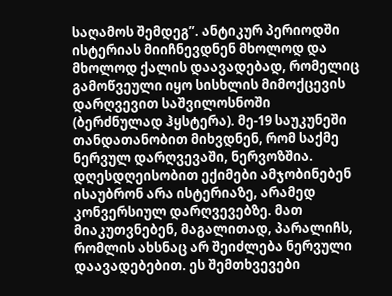საღამოს შემდეგ”. ანტიკურ პერიოდში ისტერიას მიიჩნევდნენ მხოლოდ და მხოლოდ ქალის დაავადებად, რომელიც გამოწვეული იყო სისხლის მიმოქცევის დარღვევით საშვილოსნოში (ბერძნულად ჰყსტერა). მე-19 საუკუნეში თანდათანობით მიხვდნენ, რომ საქმე ნერვულ დარღვევაში, ნერვოზშია. დღესდღეისობით ექიმები ამჯობინებენ ისაუბრონ არა ისტერიაზე, არამედ კონვერსიულ დარღვევებზე. მათ მიაკუთვნებენ, მაგალითად, პარალიჩს, რომლის ახსნაც არ შეიძლება ნერვული დაავადებებით. ეს შემთხვევები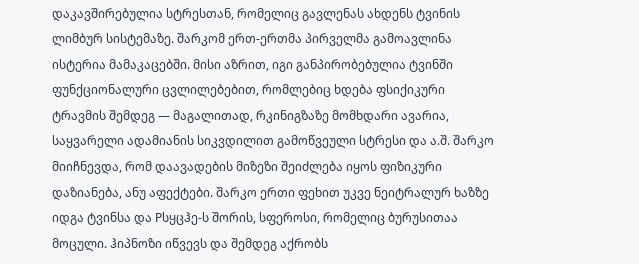დაკავშირებულია სტრესთან, რომელიც გავლენას ახდენს ტვინის ლიმბურ სისტემაზე. შარკომ ერთ-ერთმა პირველმა გამოავლინა ისტერია მამაკაცებში. მისი აზრით, იგი განპირობებულია ტვინში ფუნქციონალური ცვლილებებით, რომლებიც ხდება ფსიქიკური ტრავმის შემდეგ — მაგალითად, რკინიგზაზე მომხდარი ავარია, საყვარელი ადამიანის სიკვდილით გამოწვეული სტრესი და ა.შ. შარკო მიიჩნევდა, რომ დაავადების მიზეზი შეიძლება იყოს ფიზიკური დაზიანება, ანუ აფექტები. შარკო ერთი ფეხით უკვე ნეიტრალურ ხაზზე იდგა ტვინსა და Pსყცჰე-ს შორის, სფეროსი, რომელიც ბურუსითაა მოცული. ჰიპნოზი იწვევს და შემდეგ აქრობს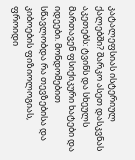კატალეფსიას ისტერიულ ქალებში? შარკო ასეთ დასკვნას აკეთებს: ტვინს და სხეულს მართავენ ფსიქიკური ხატები და იდეები. მონდომებით სწავლობდა რა თევზებისა და კიბოების ფიზიოლოგიას, ფროიდი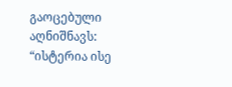გაოცებული აღნიშნავს: “ისტერია ისე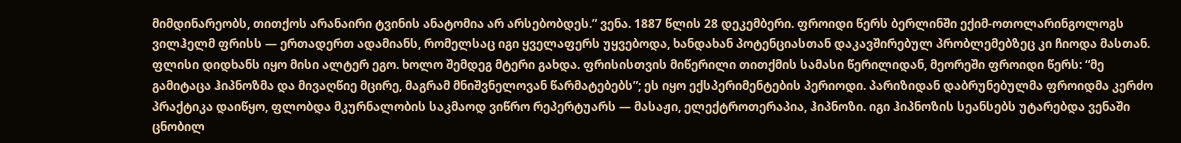მიმდინარეობს, თითქოს არანაირი ტვინის ანატომია არ არსებობდეს.” ვენა. 1887 წლის 28 დეკემბერი. ფროიდი წერს ბერლინში ექიმ-ოთოლარინგოლოგს ვილჰელმ ფრისს — ერთადერთ ადამიანს, რომელსაც იგი ყველაფერს უყვებოდა, ხანდახან პოტენციასთან დაკავშირებულ პრობლემებზეც კი ჩიოდა მასთან. ფლისი დიდხანს იყო მისი ალტერ ეგო. ხოლო შემდეგ მტერი გახდა. ფრისისთვის მიწერილი თითქმის სამასი წერილიდან, მეორეში ფროიდი წერს: “მე გამიტაცა ჰიპნოზმა და მივაღწიე მცირე, მაგრამ მნიშვნელოვან წარმატებებს”; ეს იყო ექსპერიმენტების პერიოდი. პარიზიდან დაბრუნებულმა ფროიდმა კერძო პრაქტიკა დაიწყო, ფლობდა მკურნალობის საკმაოდ ვიწრო რეპერტუარს — მასაჟი, ელექტროთერაპია, ჰიპნოზი. იგი ჰიპნოზის სეანსებს უტარებდა ვენაში ცნობილ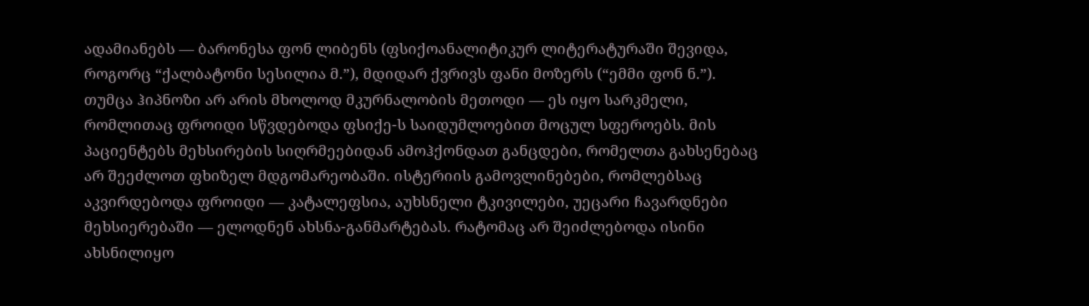ადამიანებს — ბარონესა ფონ ლიბენს (ფსიქოანალიტიკურ ლიტერატურაში შევიდა, როგორც “ქალბატონი სესილია მ.”), მდიდარ ქვრივს ფანი მოზერს (“ემმი ფონ ნ.”). თუმცა ჰიპნოზი არ არის მხოლოდ მკურნალობის მეთოდი — ეს იყო სარკმელი, რომლითაც ფროიდი სწვდებოდა ფსიქე-ს საიდუმლოებით მოცულ სფეროებს. მის პაციენტებს მეხსირების სიღრმეებიდან ამოჰქონდათ განცდები, რომელთა გახსენებაც არ შეეძლოთ ფხიზელ მდგომარეობაში. ისტერიის გამოვლინებები, რომლებსაც აკვირდებოდა ფროიდი — კატალეფსია, აუხსნელი ტკივილები, უეცარი ჩავარდნები მეხსიერებაში — ელოდნენ ახსნა-განმარტებას. რატომაც არ შეიძლებოდა ისინი ახსნილიყო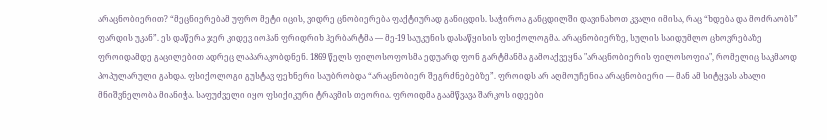არაცნობიერით? “მეცნიერებამ უფრო მეტი იცის, ვიდრე ცნობიერება ფაქტიურად განიცდის. საჭიროა განცდილში დავინახოთ კვალი იმისა, რაც “ხდება და მოძრაობს” ფარდის უკან”. ეს დაწერა ჯერ კიდევ იოჰან ფრიდრიხ ჰერბარტმა — მე-19 საუკუნის დასაწყისის ფსიქოლოგმა. არაცნობიერზე, სულის საიდუმლო ცხოვრებაზე ფროიდამდე გაცილებით ადრეც ლაპარაკობდნენ. 1869 წელს ფილოსოფოსმა ედუარდ ფონ გარტმანმა გამოაქვეყნა "არაცნობიერის ფილოსოფია", რომელიც საკმაოდ პოპულარული გახდა. ფსიქოლოგი გუსტავ ფეხნერი საუბრობდა “არაცნობიერ შეგრძნებებზე”. ფროიდს არ აღმოუჩენია არაცნობიერი — მან ამ სიტყვას ახალი მნიშვნელობა მიანიჭა. საფუძველი იყო ფსიქიკური ტრავმის თეორია. ფროიდმა გაამწვავა შარკოს იდეები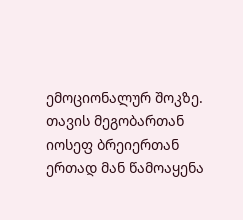ემოციონალურ შოკზე. თავის მეგობართან იოსეფ ბრეიერთან ერთად მან წამოაყენა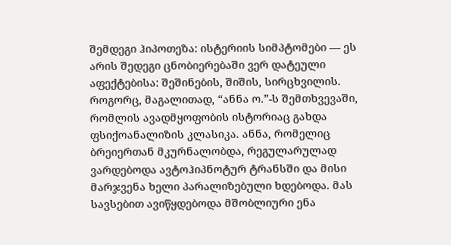შემდეგი ჰიპოთეზა: ისტერიის სიმპტომები — ეს არის შედეგი ცნობიერებაში ვერ დატეული აფექტებისა: შეშინების, შიშის, სირცხვილის. როგორც, მაგალითად, “ანნა ო.”-ს შემთხვევაში, რომლის ავადმყოფობის ისტორიაც გახდა ფსიქოანალიზის კლასიკა. ანნა, რომელიც ბრეიერთან მკურნალობდა, რეგულარულად ვარდებოდა ავტოჰიპნოტურ ტრანსში და მისი მარჯვენა ხელი პარალიზებული ხდებოდა. მას სავსებით ავიწყდებოდა მშობლიური ენა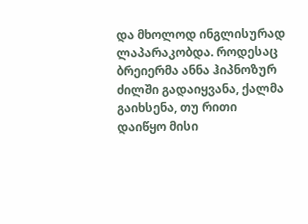და მხოლოდ ინგლისურად ლაპარაკობდა. როდესაც ბრეიერმა ანნა ჰიპნოზურ ძილში გადაიყვანა, ქალმა გაიხსენა, თუ რითი დაიწყო მისი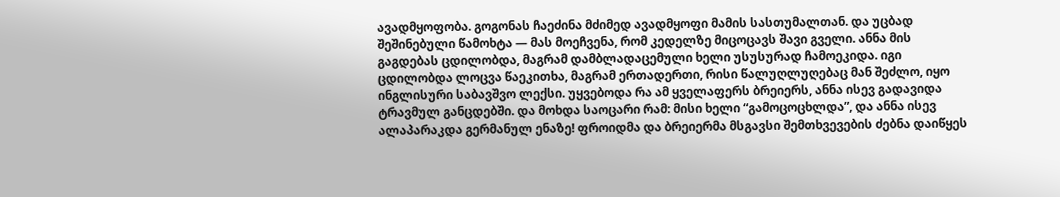ავადმყოფობა. გოგონას ჩაეძინა მძიმედ ავადმყოფი მამის სასთუმალთან. და უცბად შეშინებული წამოხტა — მას მოეჩვენა, რომ კედელზე მიცოცავს შავი გველი. ანნა მის გაგდებას ცდილობდა, მაგრამ დამბლადაცემული ხელი უსუსურად ჩამოეკიდა. იგი ცდილობდა ლოცვა წაეკითხა, მაგრამ ერთადერთი, რისი წალუღლუღებაც მან შეძლო, იყო ინგლისური საბავშვო ლექსი. უყვებოდა რა ამ ყველაფერს ბრეიერს, ანნა ისევ გადავიდა ტრავმულ განცდებში. და მოხდა საოცარი რამ: მისი ხელი “გამოცოცხლდა”, და ანნა ისევ ალაპარაკდა გერმანულ ენაზე! ფროიდმა და ბრეიერმა მსგავსი შემთხვევების ძებნა დაიწყეს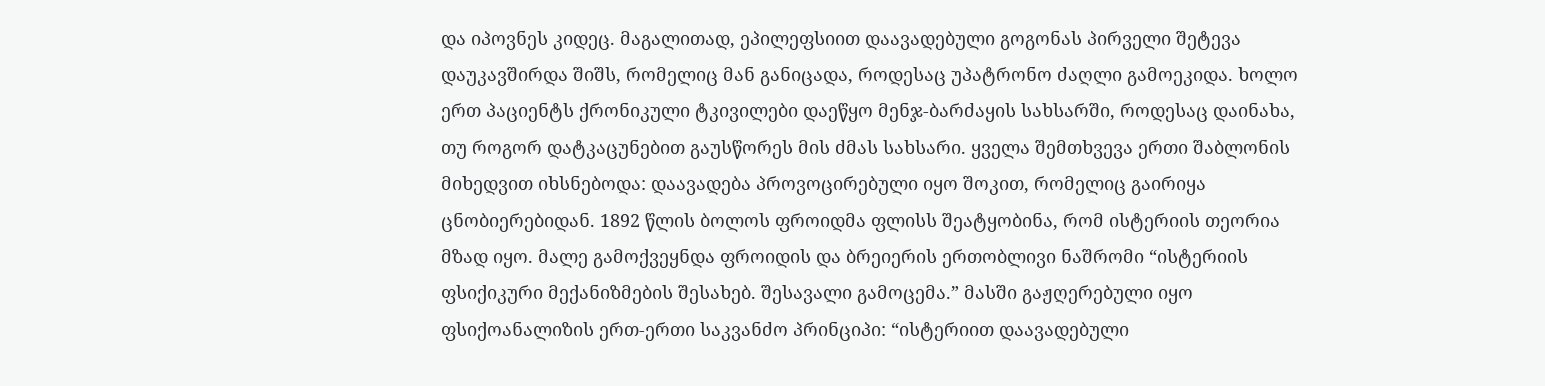და იპოვნეს კიდეც. მაგალითად, ეპილეფსიით დაავადებული გოგონას პირველი შეტევა დაუკავშირდა შიშს, რომელიც მან განიცადა, როდესაც უპატრონო ძაღლი გამოეკიდა. ხოლო ერთ პაციენტს ქრონიკული ტკივილები დაეწყო მენჯ-ბარძაყის სახსარში, როდესაც დაინახა, თუ როგორ დატკაცუნებით გაუსწორეს მის ძმას სახსარი. ყველა შემთხვევა ერთი შაბლონის მიხედვით იხსნებოდა: დაავადება პროვოცირებული იყო შოკით, რომელიც გაირიყა ცნობიერებიდან. 1892 წლის ბოლოს ფროიდმა ფლისს შეატყობინა, რომ ისტერიის თეორია მზად იყო. მალე გამოქვეყნდა ფროიდის და ბრეიერის ერთობლივი ნაშრომი “ისტერიის ფსიქიკური მექანიზმების შესახებ. შესავალი გამოცემა.” მასში გაჟღერებული იყო ფსიქოანალიზის ერთ-ერთი საკვანძო პრინციპი: “ისტერიით დაავადებული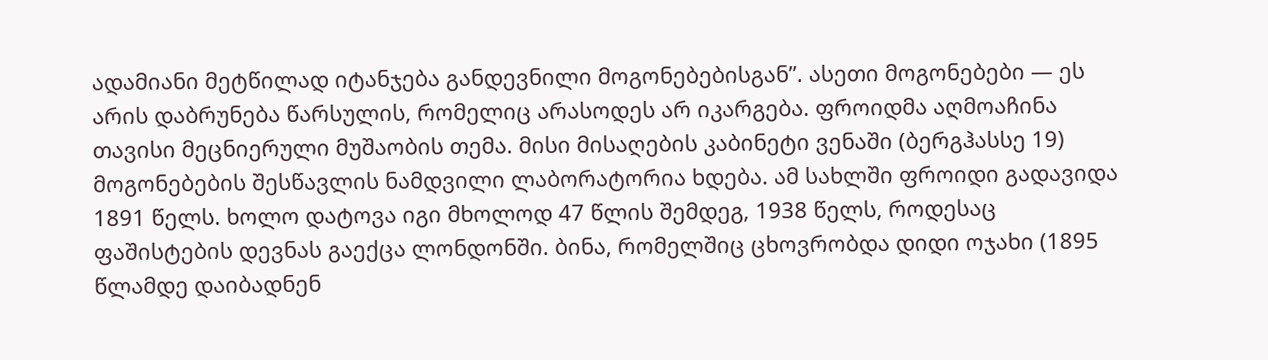ადამიანი მეტწილად იტანჯება განდევნილი მოგონებებისგან”. ასეთი მოგონებები — ეს არის დაბრუნება წარსულის, რომელიც არასოდეს არ იკარგება. ფროიდმა აღმოაჩინა თავისი მეცნიერული მუშაობის თემა. მისი მისაღების კაბინეტი ვენაში (ბერგჰასსე 19) მოგონებების შესწავლის ნამდვილი ლაბორატორია ხდება. ამ სახლში ფროიდი გადავიდა 1891 წელს. ხოლო დატოვა იგი მხოლოდ 47 წლის შემდეგ, 1938 წელს, როდესაც ფაშისტების დევნას გაექცა ლონდონში. ბინა, რომელშიც ცხოვრობდა დიდი ოჯახი (1895 წლამდე დაიბადნენ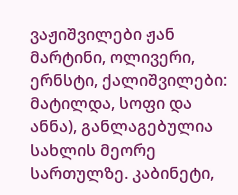ვაჟიშვილები ჟან მარტინი, ოლივერი, ერნსტი, ქალიშვილები: მატილდა, სოფი და ანნა), განლაგებულია სახლის მეორე სართულზე. კაბინეტი,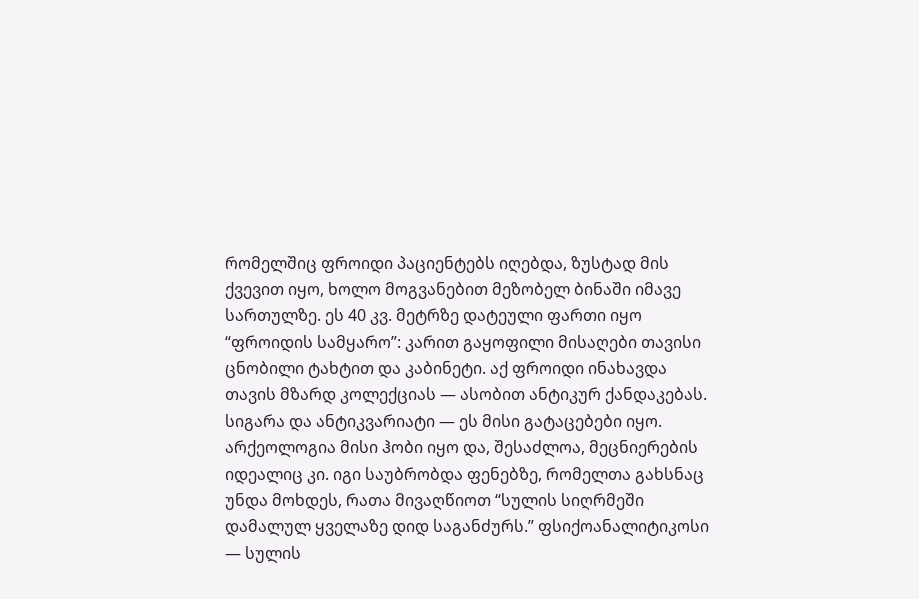რომელშიც ფროიდი პაციენტებს იღებდა, ზუსტად მის ქვევით იყო, ხოლო მოგვანებით მეზობელ ბინაში იმავე სართულზე. ეს 40 კვ. მეტრზე დატეული ფართი იყო “ფროიდის სამყარო”: კარით გაყოფილი მისაღები თავისი ცნობილი ტახტით და კაბინეტი. აქ ფროიდი ინახავდა თავის მზარდ კოლექციას — ასობით ანტიკურ ქანდაკებას. სიგარა და ანტიკვარიატი — ეს მისი გატაცებები იყო. არქეოლოგია მისი ჰობი იყო და, შესაძლოა, მეცნიერების იდეალიც კი. იგი საუბრობდა ფენებზე, რომელთა გახსნაც უნდა მოხდეს, რათა მივაღწიოთ “სულის სიღრმეში დამალულ ყველაზე დიდ საგანძურს.” ფსიქოანალიტიკოსი — სულის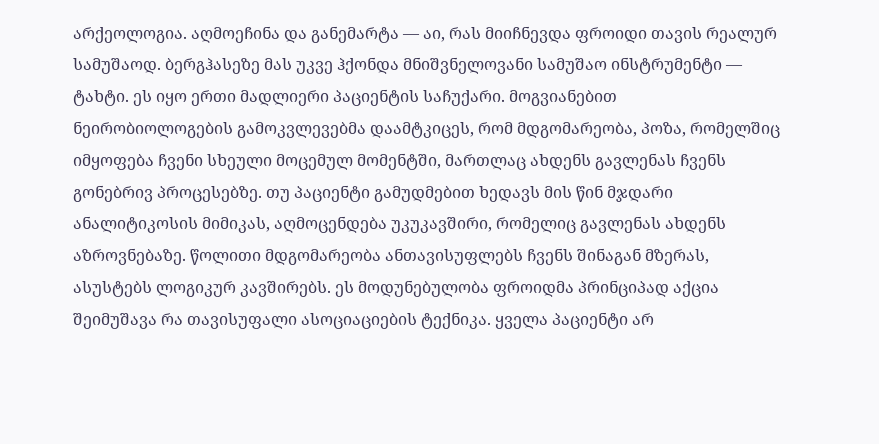არქეოლოგია. აღმოეჩინა და განემარტა — აი, რას მიიჩნევდა ფროიდი თავის რეალურ სამუშაოდ. ბერგჰასეზე მას უკვე ჰქონდა მნიშვნელოვანი სამუშაო ინსტრუმენტი — ტახტი. ეს იყო ერთი მადლიერი პაციენტის საჩუქარი. მოგვიანებით ნეირობიოლოგების გამოკვლევებმა დაამტკიცეს, რომ მდგომარეობა, პოზა, რომელშიც იმყოფება ჩვენი სხეული მოცემულ მომენტში, მართლაც ახდენს გავლენას ჩვენს გონებრივ პროცესებზე. თუ პაციენტი გამუდმებით ხედავს მის წინ მჯდარი ანალიტიკოსის მიმიკას, აღმოცენდება უკუკავშირი, რომელიც გავლენას ახდენს აზროვნებაზე. წოლითი მდგომარეობა ანთავისუფლებს ჩვენს შინაგან მზერას, ასუსტებს ლოგიკურ კავშირებს. ეს მოდუნებულობა ფროიდმა პრინციპად აქცია შეიმუშავა რა თავისუფალი ასოციაციების ტექნიკა. ყველა პაციენტი არ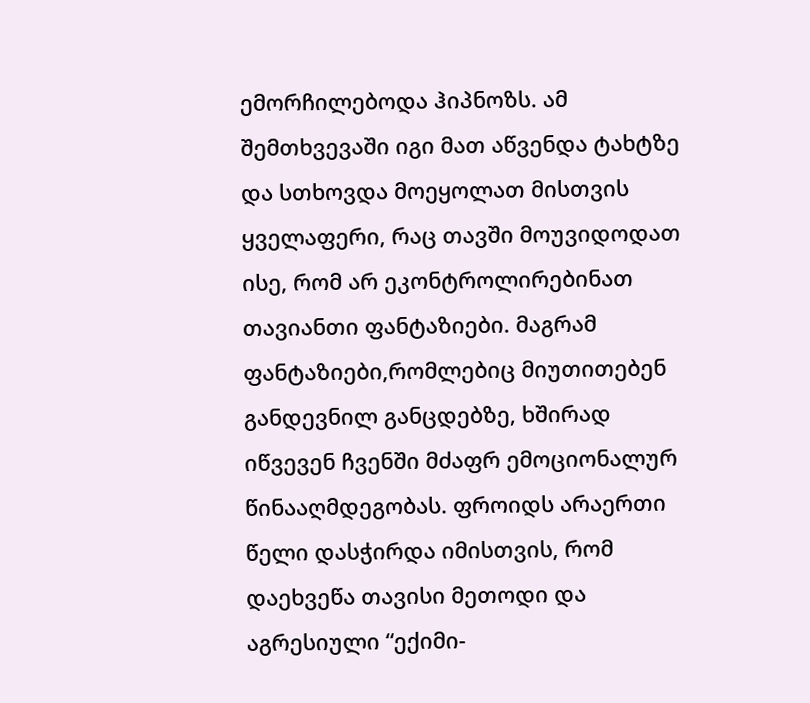ემორჩილებოდა ჰიპნოზს. ამ შემთხვევაში იგი მათ აწვენდა ტახტზე და სთხოვდა მოეყოლათ მისთვის ყველაფერი, რაც თავში მოუვიდოდათ ისე, რომ არ ეკონტროლირებინათ თავიანთი ფანტაზიები. მაგრამ ფანტაზიები,რომლებიც მიუთითებენ განდევნილ განცდებზე, ხშირად იწვევენ ჩვენში მძაფრ ემოციონალურ წინააღმდეგობას. ფროიდს არაერთი წელი დასჭირდა იმისთვის, რომ დაეხვეწა თავისი მეთოდი და აგრესიული “ექიმი-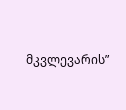მკვლევარის”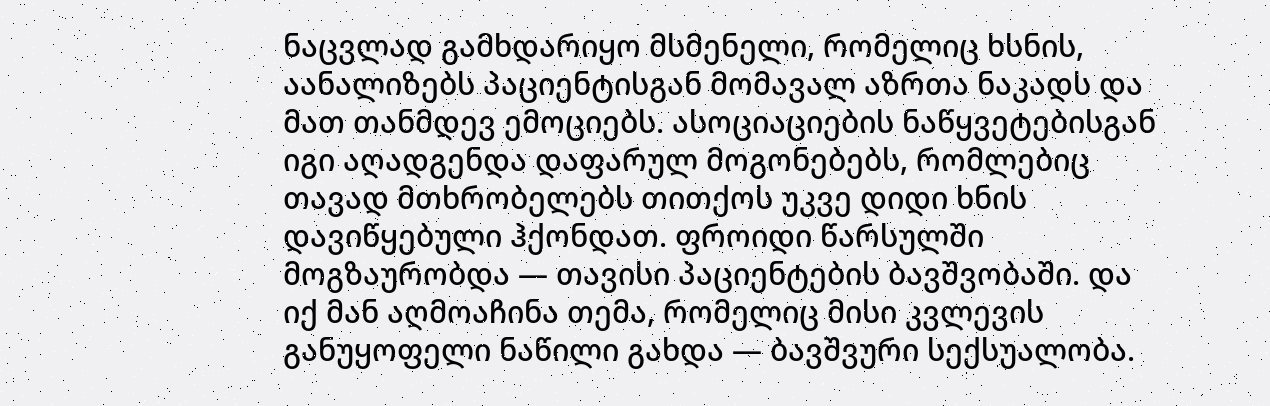ნაცვლად გამხდარიყო მსმენელი, რომელიც ხსნის, აანალიზებს პაციენტისგან მომავალ აზრთა ნაკადს და მათ თანმდევ ემოციებს. ასოციაციების ნაწყვეტებისგან იგი აღადგენდა დაფარულ მოგონებებს, რომლებიც თავად მთხრობელებს თითქოს უკვე დიდი ხნის დავიწყებული ჰქონდათ. ფროიდი წარსულში მოგზაურობდა — თავისი პაციენტების ბავშვობაში. და იქ მან აღმოაჩინა თემა, რომელიც მისი კვლევის განუყოფელი ნაწილი გახდა — ბავშვური სექსუალობა.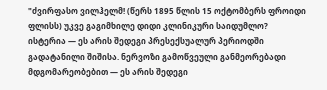"ძვირფასო ვილჰელმ! (წერს 1895 წლის 15 ოქტომბერს ფროიდი ფლისს) უკვე გაგიმხილე დიდი კლინიკური საიდუმლო? ისტერია — ეს არის შედეგი პრესექსუალურ პერიოდში გადატანილი შიშისა. ნერვოზი გამოწვეული განმეორებადი მდგომარეობებით — ეს არის შედეგი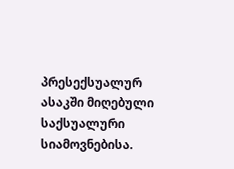პრესექსუალურ ასაკში მიღებული საქსუალური სიამოვნებისა.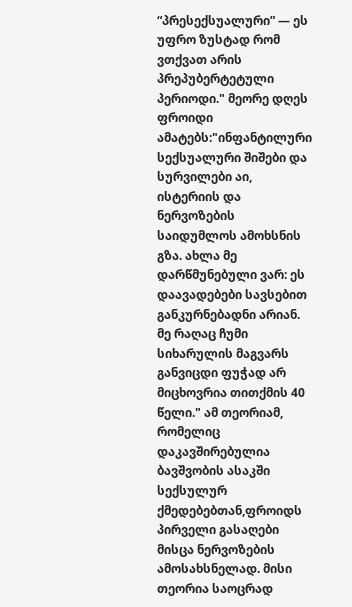“პრესექსუალური” — ეს უფრო ზუსტად რომ ვთქვათ არის პრეპუბერტეტული პერიოდი." მეორე დღეს ფროიდი ამატებს:"ინფანტილური სექსუალური შიშები და სურვილები აი, ისტერიის და ნერვოზების საიდუმლოს ამოხსნის გზა. ახლა მე დარწმუნებული ვარ: ეს დაავადებები სავსებით განკურნებადნი არიან. მე რაღაც ჩუმი სიხარულის მაგვარს განვიცდი ფუჭად არ მიცხოვრია თითქმის 40 წელი." ამ თეორიამ, რომელიც დაკავშირებულია ბავშვობის ასაკში სექსულურ ქმედებებთან,ფროიდს პირველი გასაღები მისცა ნერვოზების ამოსახსნელად. მისი თეორია საოცრად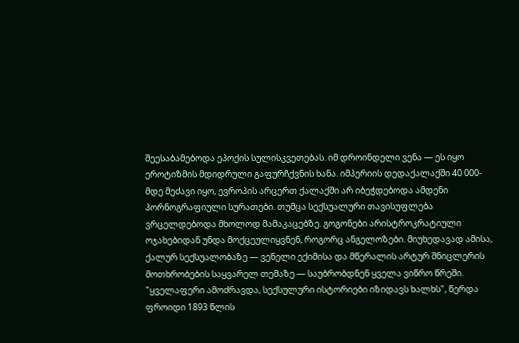შეესაბამებოდა ეპოქის სულისკვეთებას. იმ დროინდელი ვენა — ეს იყო ეროტიზმის მდიდრული გაფურჩქვნის ხანა. იმპერიის დედაქალაქში 40 000-მდე მეძავი იყო, ევროპის არცერთ ქალაქში არ იბეჭდებოდა ამდენი პორნოგრაფიული სურათები. თუმცა სექსუალური თავისუფლება ვრცელდებოდა მხოლოდ მამაკაცებზე. გოგონები არისტროკრატიული ოჯახებიდან უნდა მოქცეულიყვნენ, როგორც ანგელოზები. მიუხედავად ამისა, ქალურ სექსუალობაზე — ვენელი ექიმისა და მწერალის არტურ შნიცლერის მოთხრობების საყვარელ თემაზე — საუბრობდნენ ყველა ვიწრო წრეში. "ყველაფერი ამოძრავდა, სექსულური ისტორიები იზიდავს ხალხს", წერდა ფროიდი 1893 წლის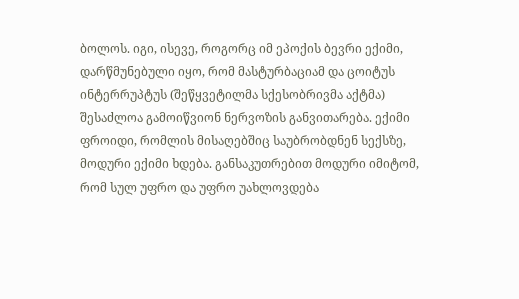ბოლოს. იგი, ისევე, როგორც იმ ეპოქის ბევრი ექიმი, დარწმუნებული იყო, რომ მასტურბაციამ და ცოიტუს ინტერრუპტუს (შეწყვეტილმა სქესობრივმა აქტმა) შესაძლოა გამოიწვიონ ნერვოზის განვითარება. ექიმი ფროიდი, რომლის მისაღებშიც საუბრობდნენ სექსზე, მოდური ექიმი ხდება. განსაკუთრებით მოდური იმიტომ, რომ სულ უფრო და უფრო უახლოვდება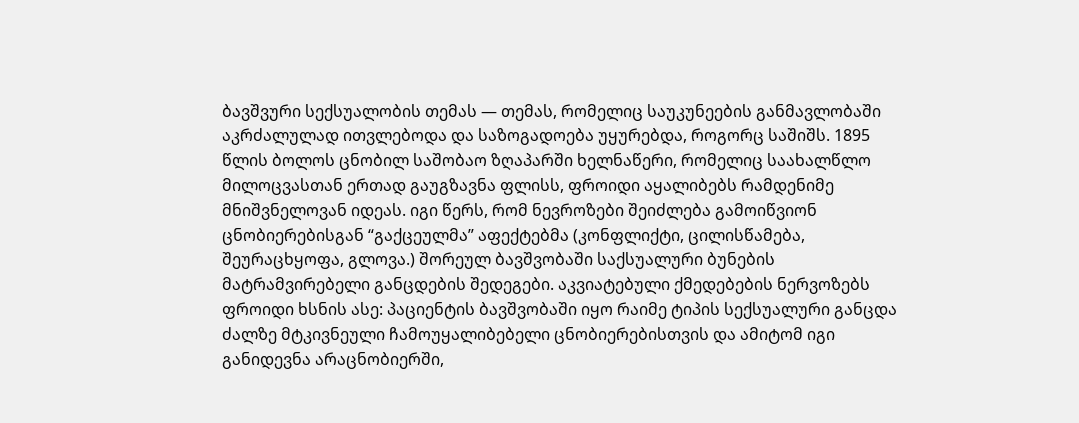ბავშვური სექსუალობის თემას — თემას, რომელიც საუკუნეების განმავლობაში აკრძალულად ითვლებოდა და საზოგადოება უყურებდა, როგორც საშიშს. 1895 წლის ბოლოს ცნობილ საშობაო ზღაპარში ხელნაწერი, რომელიც საახალწლო მილოცვასთან ერთად გაუგზავნა ფლისს, ფროიდი აყალიბებს რამდენიმე მნიშვნელოვან იდეას. იგი წერს, რომ ნევროზები შეიძლება გამოიწვიონ ცნობიერებისგან “გაქცეულმა” აფექტებმა (კონფლიქტი, ცილისწამება, შეურაცხყოფა, გლოვა.) შორეულ ბავშვობაში საქსუალური ბუნების მატრამვირებელი განცდების შედეგები. აკვიატებული ქმედებების ნერვოზებს ფროიდი ხსნის ასე: პაციენტის ბავშვობაში იყო რაიმე ტიპის სექსუალური განცდა ძალზე მტკივნეული ჩამოუყალიბებელი ცნობიერებისთვის და ამიტომ იგი განიდევნა არაცნობიერში,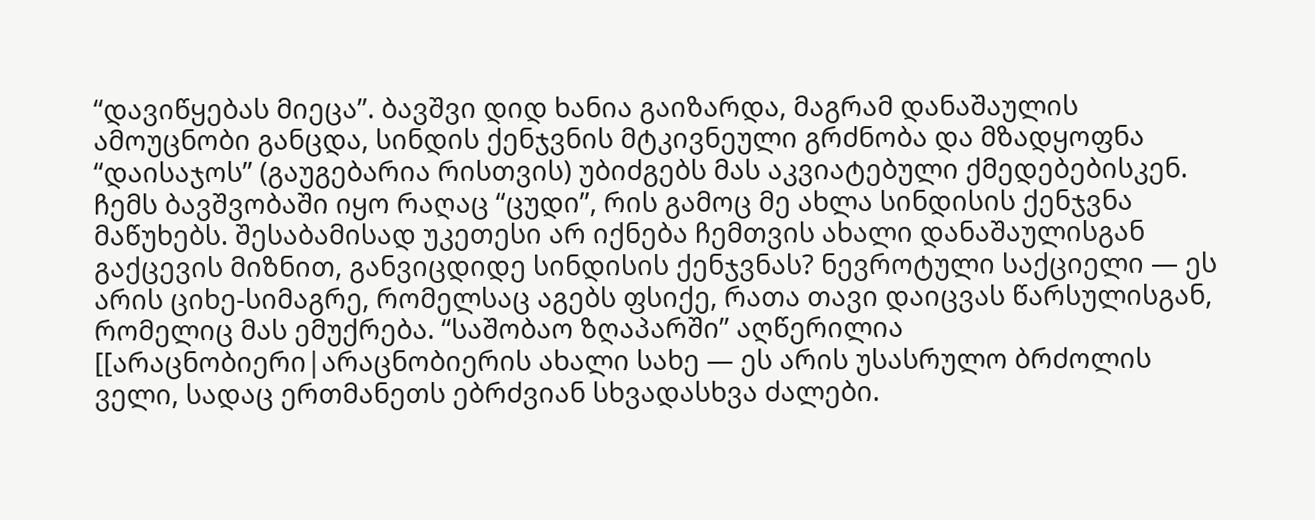“დავიწყებას მიეცა”. ბავშვი დიდ ხანია გაიზარდა, მაგრამ დანაშაულის ამოუცნობი განცდა, სინდის ქენჯვნის მტკივნეული გრძნობა და მზადყოფნა “დაისაჯოს” (გაუგებარია რისთვის) უბიძგებს მას აკვიატებული ქმედებებისკენ. ჩემს ბავშვობაში იყო რაღაც “ცუდი”, რის გამოც მე ახლა სინდისის ქენჯვნა მაწუხებს. შესაბამისად უკეთესი არ იქნება ჩემთვის ახალი დანაშაულისგან გაქცევის მიზნით, განვიცდიდე სინდისის ქენჯვნას? ნევროტული საქციელი — ეს არის ციხე-სიმაგრე, რომელსაც აგებს ფსიქე, რათა თავი დაიცვას წარსულისგან, რომელიც მას ემუქრება. “საშობაო ზღაპარში” აღწერილია [[არაცნობიერი|არაცნობიერის ახალი სახე — ეს არის უსასრულო ბრძოლის ველი, სადაც ერთმანეთს ებრძვიან სხვადასხვა ძალები.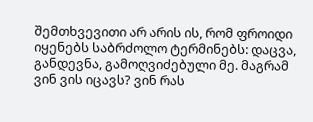შემთხვევითი არ არის ის, რომ ფროიდი იყენებს საბრძოლო ტერმინებს: დაცვა, განდევნა, გამოღვიძებული მე. მაგრამ ვინ ვის იცავს? ვინ რას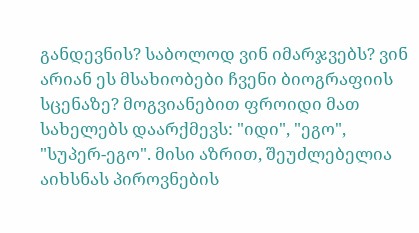განდევნის? საბოლოდ ვინ იმარჯვებს? ვინ არიან ეს მსახიობები ჩვენი ბიოგრაფიის სცენაზე? მოგვიანებით ფროიდი მათ სახელებს დაარქმევს: "იდი", "ეგო", "სუპერ-ეგო". მისი აზრით, შეუძლებელია აიხსნას პიროვნების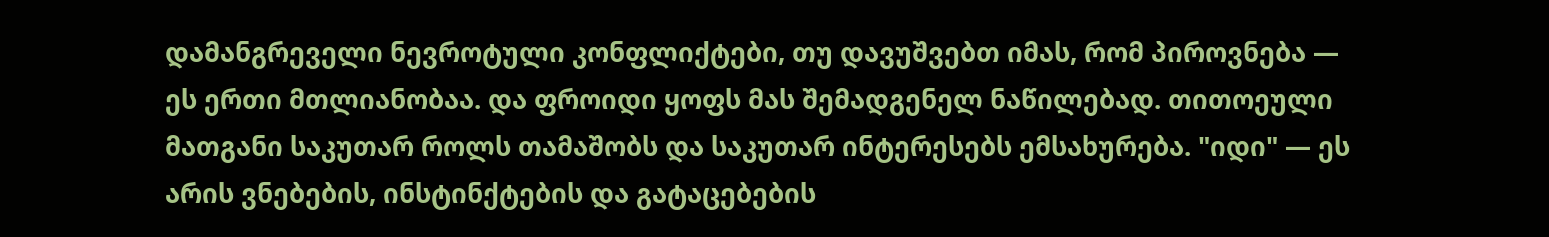დამანგრეველი ნევროტული კონფლიქტები, თუ დავუშვებთ იმას, რომ პიროვნება — ეს ერთი მთლიანობაა. და ფროიდი ყოფს მას შემადგენელ ნაწილებად. თითოეული მათგანი საკუთარ როლს თამაშობს და საკუთარ ინტერესებს ემსახურება. "იდი" — ეს არის ვნებების, ინსტინქტების და გატაცებების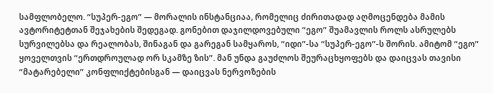სამფლობელო. “სუპერ-ეგო” — მორალის ინსტანციაა, რომელიც ძირითადად აღმოცენდება მამის ავტორიტეტთან შეჯახების შედეგად. გონებით დაჯილდოვებული “ეგო” შუამავლის როლს ასრულებს სურვილებსა და რეალობას, შინაგან და გარეგან სამყაროს, “იდი”-სა “სუპერ-ეგო”-ს შორის. ამიტომ “ეგო” ყოველთვის “ერთდროულად ორ სკამზე ზის”. მან უნდა გაუძლოს შეურაცხყოფებს და დაიცვას თავისი “მატარებელი” კონფლიქტებისგან — დაიცვას ნერვოზების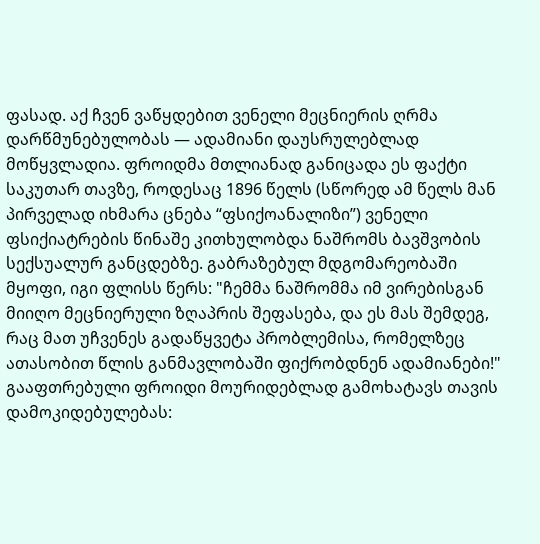ფასად. აქ ჩვენ ვაწყდებით ვენელი მეცნიერის ღრმა დარწმუნებულობას — ადამიანი დაუსრულებლად მოწყვლადია. ფროიდმა მთლიანად განიცადა ეს ფაქტი საკუთარ თავზე, როდესაც 1896 წელს (სწორედ ამ წელს მან პირველად იხმარა ცნება “ფსიქოანალიზი”) ვენელი ფსიქიატრების წინაშე კითხულობდა ნაშრომს ბავშვობის სექსუალურ განცდებზე. გაბრაზებულ მდგომარეობაში მყოფი, იგი ფლისს წერს: "ჩემმა ნაშრომმა იმ ვირებისგან მიიღო მეცნიერული ზღაპრის შეფასება, და ეს მას შემდეგ, რაც მათ უჩვენეს გადაწყვეტა პრობლემისა, რომელზეც ათასობით წლის განმავლობაში ფიქრობდნენ ადამიანები!" გააფთრებული ფროიდი მოურიდებლად გამოხატავს თავის დამოკიდებულებას: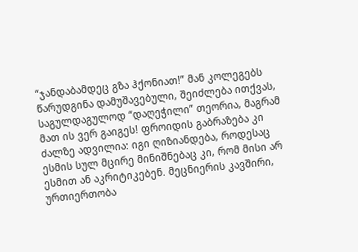“ჯანდაბამდეც გზა ჰქონიათ!” მან კოლეგებს წარუდგინა დამუშავებული, შეიძლება ითქვას, საგულდაგულოდ “დაღეჭილი” თეორია, მაგრამ მათ ის ვერ გაიგეს! ფროიდის გაბრაზება კი ძალზე ადვილია: იგი ღიზიანდება, როდესაც ესმის სულ მცირე მინიშნებაც კი, რომ მისი არ ესმით ან აკრიტიკებენ. მეცნიერის კავშირი, ურთიერთობა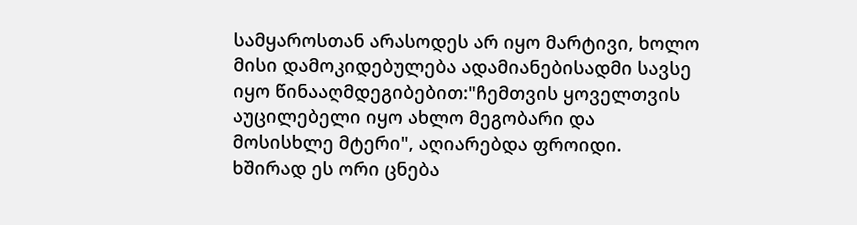სამყაროსთან არასოდეს არ იყო მარტივი, ხოლო მისი დამოკიდებულება ადამიანებისადმი სავსე იყო წინააღმდეგიბებით:"ჩემთვის ყოველთვის აუცილებელი იყო ახლო მეგობარი და მოსისხლე მტერი", აღიარებდა ფროიდი. ხშირად ეს ორი ცნება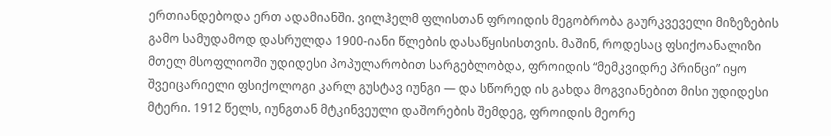ერთიანდებოდა ერთ ადამიანში. ვილჰელმ ფლისთან ფროიდის მეგობრობა გაურკვეველი მიზეზების გამო სამუდამოდ დასრულდა 1900-იანი წლების დასაწყისისთვის. მაშინ, როდესაც ფსიქოანალიზი მთელ მსოფლიოში უდიდესი პოპულარობით სარგებლობდა, ფროიდის “მემკვიდრე პრინცი” იყო შვეიცარიელი ფსიქოლოგი კარლ გუსტავ იუნგი — და სწორედ ის გახდა მოგვიანებით მისი უდიდესი მტერი. 1912 წელს, იუნგთან მტკინვეული დაშორების შემდეგ, ფროიდის მეორე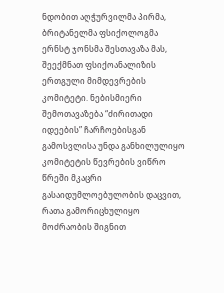ნდობით აღჭურვილმა პირმა, ბრიტანელმა ფსიქოლოგმა ერნსტ ჯონსმა შესთავაზა მას, შეექმნათ ფსიქოანალიზის ერთგული მიმდევრების კომიტეტი. ნებისმიერი შემოთავაზება “ძირითადი იდეების” ჩარჩოებისგან გამოსვლისა უნდა განხილულიყო კომიტეტის წევრების ვიწრო წრეში მკაცრი გასაიდუმლოებულობის დაცვით, რათა გამორიცხულიყო მოძრაობის შიგნით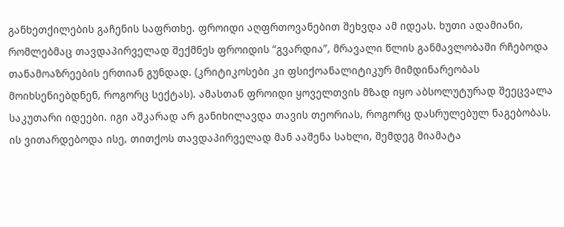განხეთქილების გაჩენის საფრთხე. ფროიდი აღფრთოვანებით შეხვდა ამ იდეას. ხუთი ადამიანი, რომლებმაც თავდაპირველად შექმნეს ფროიდის “გვარდია”, მრავალი წლის განმავლობაში რჩებოდა თანამოაზრეების ერთიან გუნდად. (კრიტიკოსები კი ფსიქოანალიტიკურ მიმდინარეობას მოიხსენიებდნენ, როგორც სექტას). ამასთან ფროიდი ყოველთვის მზად იყო აბსოლუტურად შეეცვალა საკუთარი იდეები. იგი აშკარად არ განიხილავდა თავის თეორიას, როგორც დასრულებულ ნაგებობას. ის ვითარდებოდა ისე, თითქოს თავდაპირველად მან ააშენა სახლი, შემდეგ მიამატა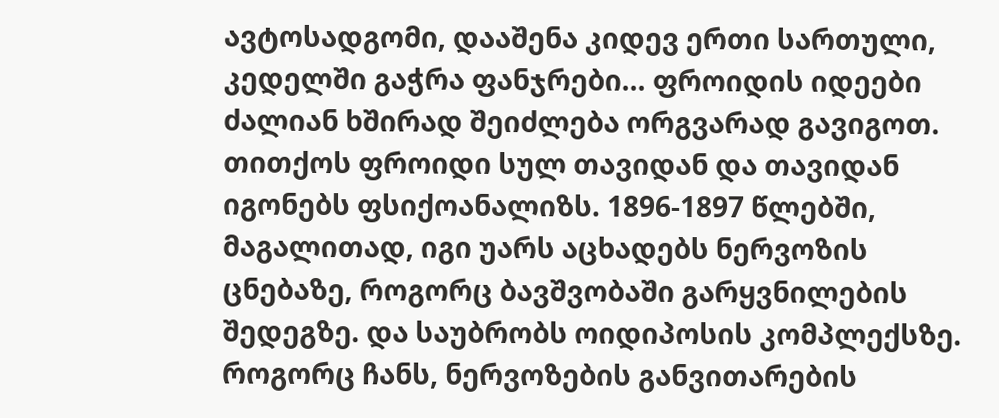ავტოსადგომი, დააშენა კიდევ ერთი სართული, კედელში გაჭრა ფანჯრები… ფროიდის იდეები ძალიან ხშირად შეიძლება ორგვარად გავიგოთ. თითქოს ფროიდი სულ თავიდან და თავიდან იგონებს ფსიქოანალიზს. 1896-1897 წლებში, მაგალითად, იგი უარს აცხადებს ნერვოზის ცნებაზე, როგორც ბავშვობაში გარყვნილების შედეგზე. და საუბრობს ოიდიპოსის კომპლექსზე. როგორც ჩანს, ნერვოზების განვითარების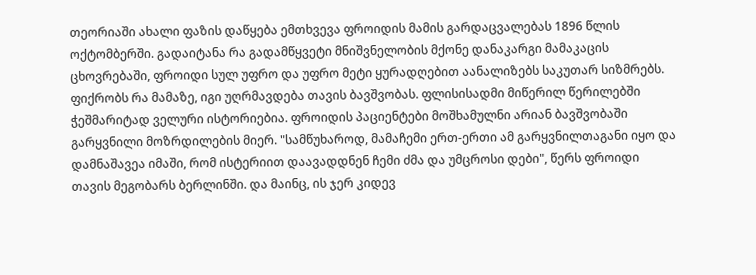თეორიაში ახალი ფაზის დაწყება ემთხვევა ფროიდის მამის გარდაცვალებას 1896 წლის ოქტომბერში. გადაიტანა რა გადამწყვეტი მნიშვნელობის მქონე დანაკარგი მამაკაცის ცხოვრებაში, ფროიდი სულ უფრო და უფრო მეტი ყურადღებით აანალიზებს საკუთარ სიზმრებს. ფიქრობს რა მამაზე, იგი უღრმავდება თავის ბავშვობას. ფლისისადმი მიწერილ წერილებში ჭეშმარიტად ველური ისტორიებია. ფროიდის პაციენტები მოშხამულნი არიან ბავშვობაში გარყვნილი მოზრდილების მიერ. "სამწუხაროდ, მამაჩემი ერთ-ერთი ამ გარყვნილთაგანი იყო და დამნაშავეა იმაში, რომ ისტერიით დაავადდნენ ჩემი ძმა და უმცროსი დები", წერს ფროიდი თავის მეგობარს ბერლინში. და მაინც, ის ჯერ კიდევ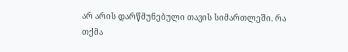არ არის დარწმუნებული თავის სიმართლეში. რა თქმა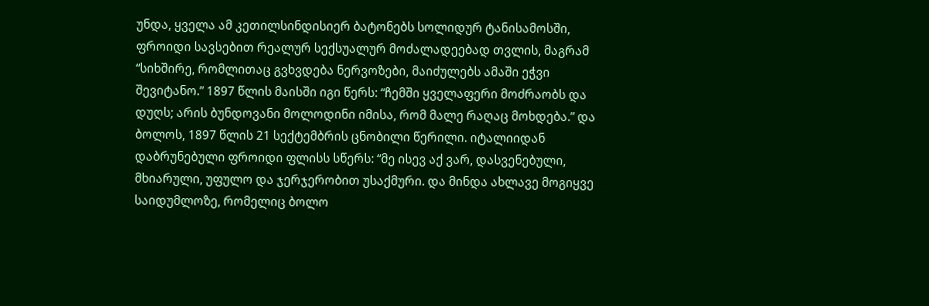უნდა, ყველა ამ კეთილსინდისიერ ბატონებს სოლიდურ ტანისამოსში, ფროიდი სავსებით რეალურ სექსუალურ მოძალადეებად თვლის, მაგრამ “სიხშირე, რომლითაც გვხვდება ნერვოზები, მაიძულებს ამაში ეჭვი შევიტანო.” 1897 წლის მაისში იგი წერს: “ჩემში ყველაფერი მოძრაობს და დუღს; არის ბუნდოვანი მოლოდინი იმისა, რომ მალე რაღაც მოხდება.” და ბოლოს, 1897 წლის 21 სექტემბრის ცნობილი წერილი. იტალიიდან დაბრუნებული ფროიდი ფლისს სწერს: “მე ისევ აქ ვარ, დასვენებული, მხიარული, უფულო და ჯერჯერობით უსაქმური. და მინდა ახლავე მოგიყვე საიდუმლოზე, რომელიც ბოლო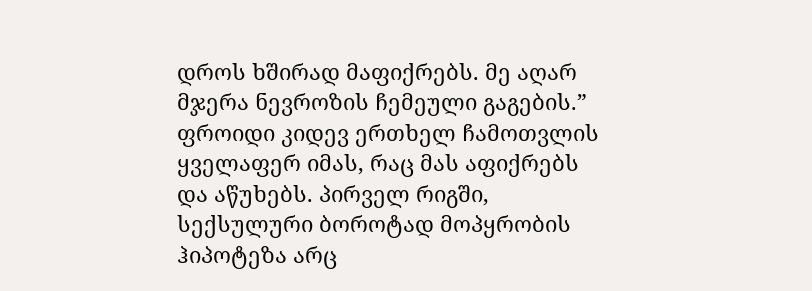დროს ხშირად მაფიქრებს. მე აღარ მჯერა ნევროზის ჩემეული გაგების.” ფროიდი კიდევ ერთხელ ჩამოთვლის ყველაფერ იმას, რაც მას აფიქრებს და აწუხებს. პირველ რიგში, სექსულური ბოროტად მოპყრობის ჰიპოტეზა არც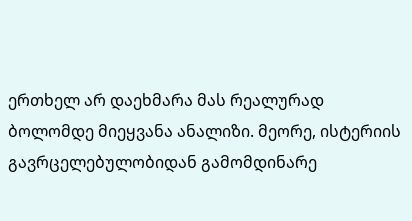ერთხელ არ დაეხმარა მას რეალურად ბოლომდე მიეყვანა ანალიზი. მეორე, ისტერიის გავრცელებულობიდან გამომდინარე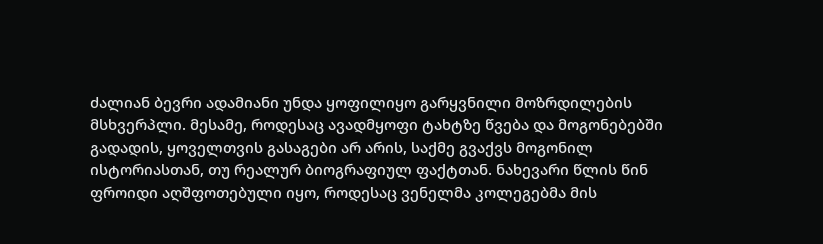ძალიან ბევრი ადამიანი უნდა ყოფილიყო გარყვნილი მოზრდილების მსხვერპლი. მესამე, როდესაც ავადმყოფი ტახტზე წვება და მოგონებებში გადადის, ყოველთვის გასაგები არ არის, საქმე გვაქვს მოგონილ ისტორიასთან, თუ რეალურ ბიოგრაფიულ ფაქტთან. ნახევარი წლის წინ ფროიდი აღშფოთებული იყო, როდესაც ვენელმა კოლეგებმა მის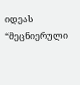იდეას “მეცნიერული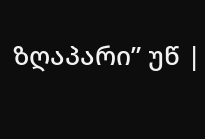ზღაპარი” უწ |